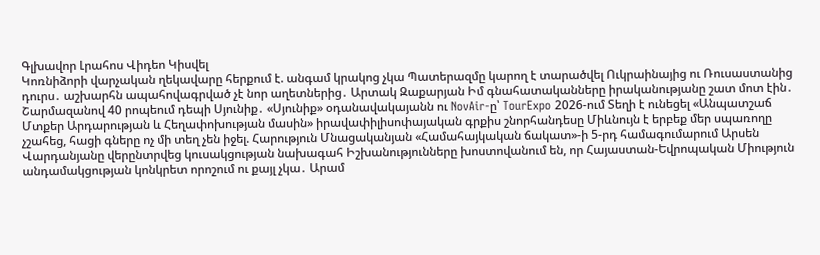Գլխավոր Լրահոս Վիդեո Կիսվել
Կոռնիձորի վարչական ղեկավարը հերքում է. անգամ կրակոց չկա Պատերազմը կարող է տարածվել Ուկրաինայից ու Ռուսաստանից դուրս․ աշխարհն ապահովագրված չէ նոր աղետներից․ Արտակ Զաքարյան Իմ գնահատականները իրականությանը շատ մոտ էին․ Շարմազանով 40 րոպեում դեպի Սյունիք․ «Սյունիք» օդանավակայանն ու NovAir-ը՝ TourExpo 2026-ում Տեղի է ունեցել «Անպատշաճ Մտքեր Արդարության և Հեղափոխության մասին» իրավափիլիսոփայական գրքիս շնորհանդեսը Միևնույն է երբեք մեր սպառողը չշահեց, հացի գները ոչ մի տեղ չեն իջել. Հարություն Մնացականյան «Համահայկական ճակատ»-ի 5-րդ համագումարում Արսեն Վարդանյանը վերընտրվեց կուսակցության նախագահ Իշխանությունները խոստովանում են, որ Հայաստան-Եվրոպական Միություն անդամակցության կոնկրետ որոշում ու քայլ չկա․ Արամ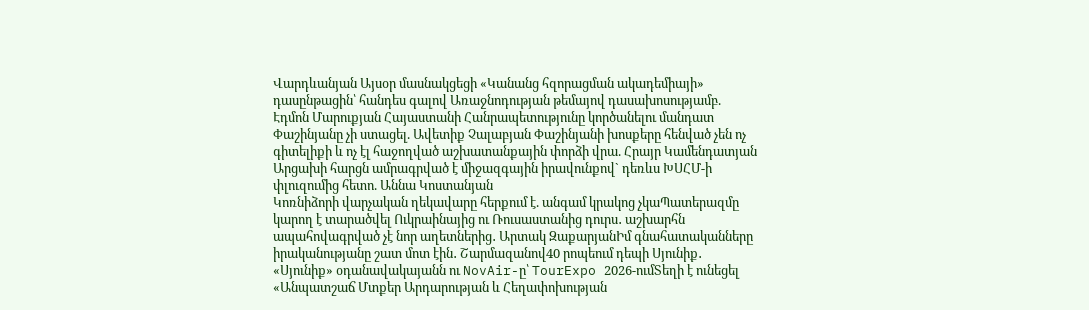Վարդևանյան Այսօր մասնակցեցի «Կանանց հզորացման ակադեմիայի» դասընթացին՝ հանդես գալով Առաջնոդության թեմայով դասախոսությամբ. Էդմոն Մարուքյան Հայաստանի Հանրապետությունը կործանելու մանդատ Փաշինյանը չի ստացել. Ավետիք Չալաբյան Փաշինյանի խոսքերը հենված չեն ոչ գիտելիքի և ոչ էլ հաջողված աշխատանքային փորձի վրա. Հրայր Կամենդատյան Արցախի հարցն ամրագրված է միջազգային իրավունքով` դեռևս ԽՍՀՄ-ի փլուզումից հետո. Աննա Կոստանյան
Կոռնիձորի վարչական ղեկավարը հերքում է. անգամ կրակոց չկաՊատերազմը կարող է տարածվել Ուկրաինայից ու Ռուսաստանից դուրս․ աշխարհն ապահովագրված չէ նոր աղետներից․ Արտակ ԶաքարյանԻմ գնահատականները իրականությանը շատ մոտ էին․ Շարմազանով40 րոպեում դեպի Սյունիք․ «Սյունիք» օդանավակայանն ու NovAir-ը՝ TourExpo 2026-ումՏեղի է ունեցել «Անպատշաճ Մտքեր Արդարության և Հեղափոխության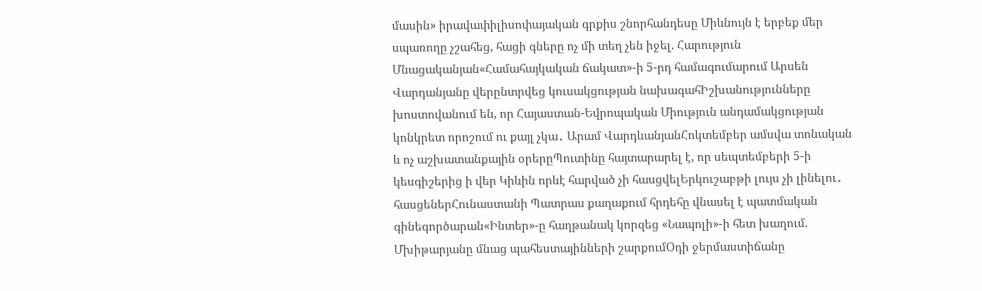մասին» իրավափիլիսոփայական գրքիս շնորհանդեսը Միևնույն է երբեք մեր սպառողը չշահեց, հացի գները ոչ մի տեղ չեն իջել. Հարություն Մնացականյան«Համահայկական ճակատ»-ի 5-րդ համագումարում Արսեն Վարդանյանը վերընտրվեց կուսակցության նախագահԻշխանությունները խոստովանում են, որ Հայաստան-Եվրոպական Միություն անդամակցության կոնկրետ որոշում ու քայլ չկա․ Արամ ՎարդևանյանՀոկտեմբեր ամսվա տոնական և ոչ աշխատանքային օրերըՊուտինը հայտարարել է, որ սեպտեմբերի 5-ի կեսգիշերից ի վեր Կիևին որևէ հարված չի հասցվելԵրկուշաբթի լույս չի լինելու․ հասցեներՀունաստանի Պատրաս քաղաքում հրդեհը վնասել է պատմական գինեգործարան«Ինտեր»-ը հաղթանակ կորզեց «Նապոլի»-ի հետ խաղում. Մխիթարյանը մնաց պահեստայինների շարքումՕդի ջերմաստիճանը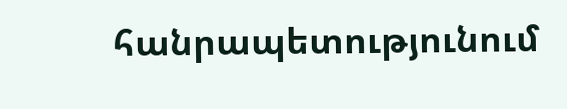հանրապետությունում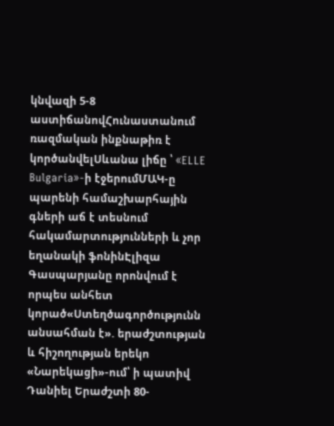կնվազի 5-8 աստիճանովՀունաստանում ռազմական ինքնաթիռ է կործանվելՍևանա լիճը ՝ «ELLE Bulgaria»-ի էջերումՄԱԿ-ը պարենի համաշխարհային գների աճ է տեսնում հակամարտությունների և չոր եղանակի ֆոնինԷլիզա Գասպարյանը որոնվում է որպես անհետ կորած«Ստեղծագործությունն անսահման է». երաժշտության և հիշողության երեկո «Նարեկացի»-ում՝ ի պատիվ Դանիել Երաժշտի 80-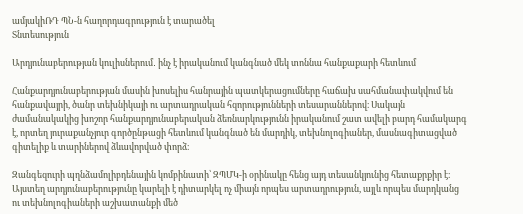ամյակիՌԴ ՊՆ-ն հաղորդագրություն է տարածել
Տնտեսություն

Արդյունաբերության կուլիսներում․ ինչ է իրականում կանգնած մեկ տոննա հանքաքարի հետևում

Հանքարդյունաբերության մասին խոսելիս հանրային պատկերացումները հաճախ սահմանափակվում են հանքավայրի, ծանր տեխնիկայի ու արտադրական հզորությունների տեսարաններով։ Սակայն ժամանակակից խոշոր հանքարդյունաբերական ձեռնարկությունն իրականում շատ ավելի բարդ համակարգ է, որտեղ յուրաքանչյուր գործընթացի հետևում կանգնած են մարդիկ, տեխնոլոգիաներ, մասնագիտացված գիտելիք և տարիներով ձևավորված փորձ։

Զանգեզուրի պղնձամոլիբդենային կոմբինատի՝ ԶՊՄԿ-ի օրինակը հենց այդ տեսանկյունից հետաքրքիր է։ Այստեղ արդյունաբերությունը կարելի է դիտարկել ոչ միայն որպես արտադրություն, այլև որպես մարդկանց ու տեխնոլոգիաների աշխատանքի մեծ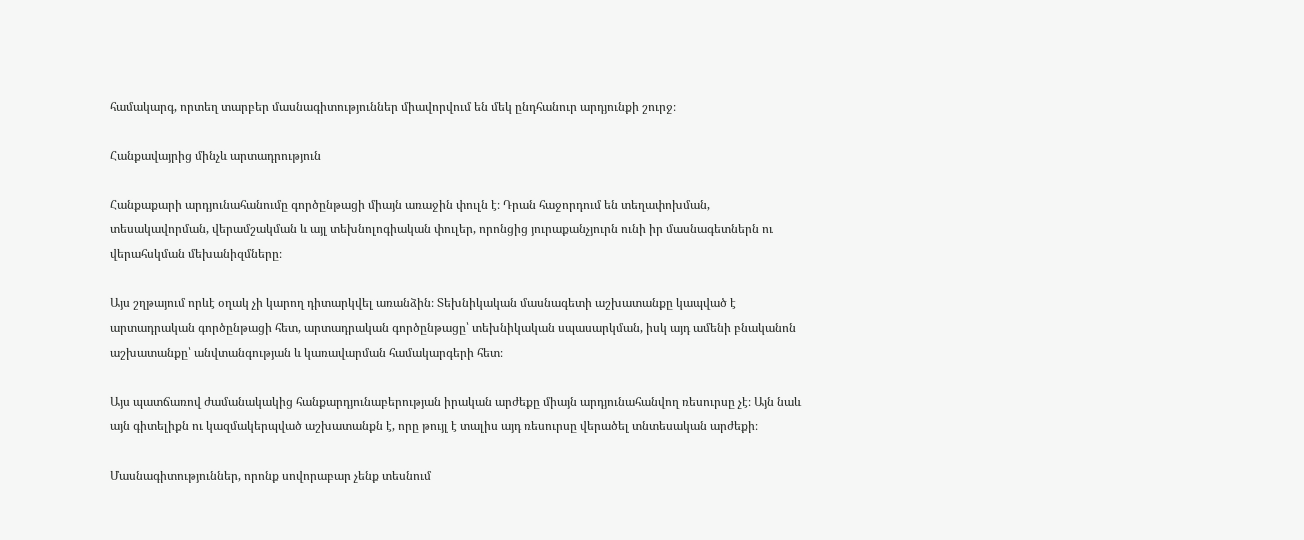համակարգ, որտեղ տարբեր մասնագիտություններ միավորվում են մեկ ընդհանուր արդյունքի շուրջ։

Հանքավայրից մինչև արտադրություն

Հանքաքարի արդյունահանումը գործընթացի միայն առաջին փուլն է։ Դրան հաջորդում են տեղափոխման, տեսակավորման, վերամշակման և այլ տեխնոլոգիական փուլեր, որոնցից յուրաքանչյուրն ունի իր մասնագետներն ու վերահսկման մեխանիզմները։

Այս շղթայում որևէ օղակ չի կարող դիտարկվել առանձին։ Տեխնիկական մասնագետի աշխատանքը կապված է արտադրական գործընթացի հետ, արտադրական գործընթացը՝ տեխնիկական սպասարկման, իսկ այդ ամենի բնականոն աշխատանքը՝ անվտանգության և կառավարման համակարգերի հետ։

Այս պատճառով ժամանակակից հանքարդյունաբերության իրական արժեքը միայն արդյունահանվող ռեսուրսը չէ։ Այն նաև այն գիտելիքն ու կազմակերպված աշխատանքն է, որը թույլ է տալիս այդ ռեսուրսը վերածել տնտեսական արժեքի։

Մասնագիտություններ, որոնք սովորաբար չենք տեսնում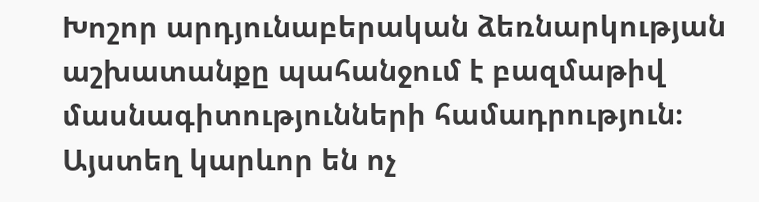Խոշոր արդյունաբերական ձեռնարկության աշխատանքը պահանջում է բազմաթիվ մասնագիտությունների համադրություն։ Այստեղ կարևոր են ոչ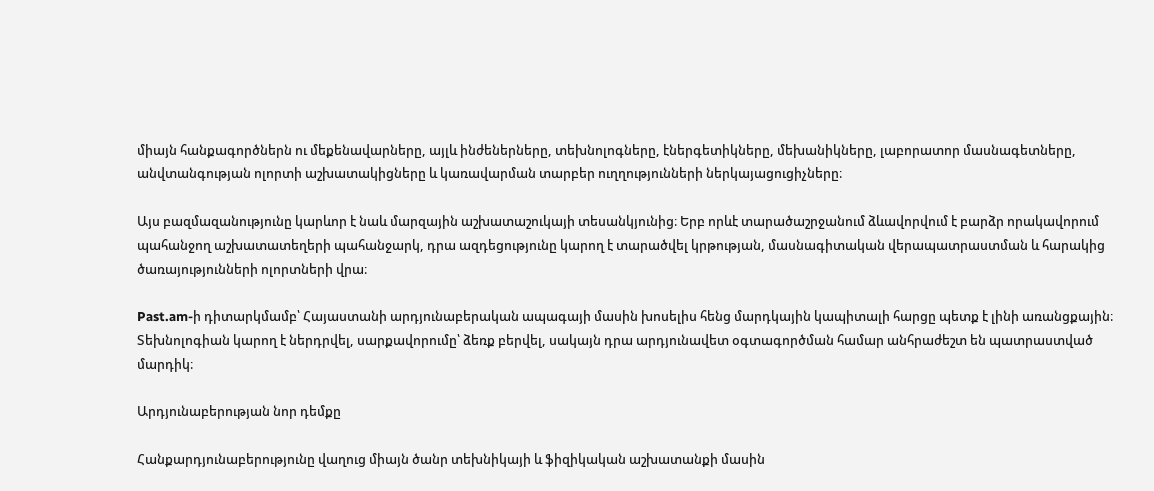միայն հանքագործներն ու մեքենավարները, այլև ինժեներները, տեխնոլոգները, էներգետիկները, մեխանիկները, լաբորատոր մասնագետները, անվտանգության ոլորտի աշխատակիցները և կառավարման տարբեր ուղղությունների ներկայացուցիչները։

Այս բազմազանությունը կարևոր է նաև մարզային աշխատաշուկայի տեսանկյունից։ Երբ որևէ տարածաշրջանում ձևավորվում է բարձր որակավորում պահանջող աշխատատեղերի պահանջարկ, դրա ազդեցությունը կարող է տարածվել կրթության, մասնագիտական վերապատրաստման և հարակից ծառայությունների ոլորտների վրա։

Past.am-ի դիտարկմամբ՝ Հայաստանի արդյունաբերական ապագայի մասին խոսելիս հենց մարդկային կապիտալի հարցը պետք է լինի առանցքային։ Տեխնոլոգիան կարող է ներդրվել, սարքավորումը՝ ձեռք բերվել, սակայն դրա արդյունավետ օգտագործման համար անհրաժեշտ են պատրաստված մարդիկ։

Արդյունաբերության նոր դեմքը

Հանքարդյունաբերությունը վաղուց միայն ծանր տեխնիկայի և ֆիզիկական աշխատանքի մասին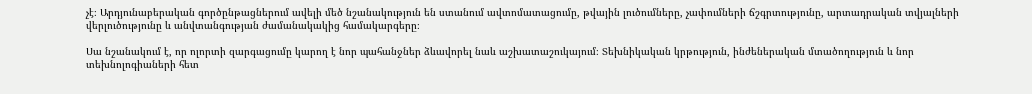չէ։ Արդյունաբերական գործընթացներում ավելի մեծ նշանակություն են ստանում ավտոմատացումը, թվային լուծումները, չափումների ճշգրտությունը, արտադրական տվյալների վերլուծությունը և անվտանգության ժամանակակից համակարգերը։

Սա նշանակում է, որ ոլորտի զարգացումը կարող է նոր պահանջներ ձևավորել նաև աշխատաշուկայում։ Տեխնիկական կրթություն, ինժեներական մտածողություն և նոր տեխնոլոգիաների հետ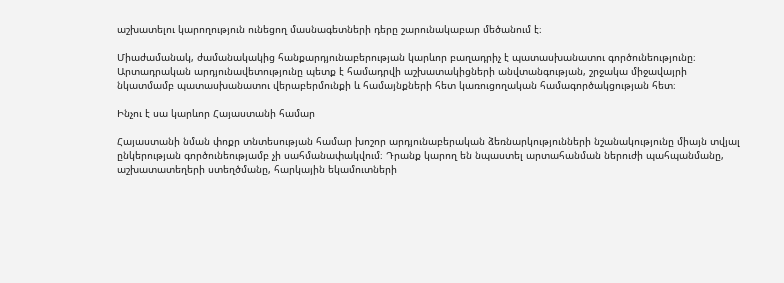աշխատելու կարողություն ունեցող մասնագետների դերը շարունակաբար մեծանում է։

Միաժամանակ, ժամանակակից հանքարդյունաբերության կարևոր բաղադրիչ է պատասխանատու գործունեությունը։ Արտադրական արդյունավետությունը պետք է համադրվի աշխատակիցների անվտանգության, շրջակա միջավայրի նկատմամբ պատասխանատու վերաբերմունքի և համայնքների հետ կառուցողական համագործակցության հետ։

Ինչու է սա կարևոր Հայաստանի համար

Հայաստանի նման փոքր տնտեսության համար խոշոր արդյունաբերական ձեռնարկությունների նշանակությունը միայն տվյալ ընկերության գործունեությամբ չի սահմանափակվում։ Դրանք կարող են նպաստել արտահանման ներուժի պահպանմանը, աշխատատեղերի ստեղծմանը, հարկային եկամուտների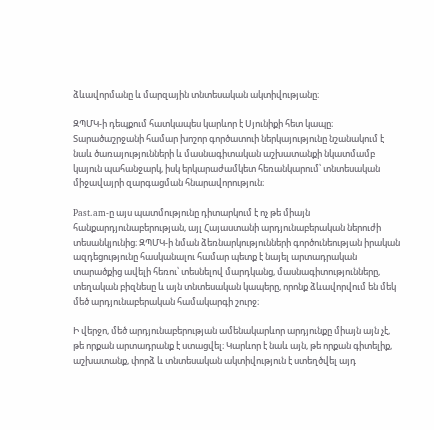ձևավորմանը և մարզային տնտեսական ակտիվությանը։

ԶՊՄԿ-ի դեպքում հատկապես կարևոր է Սյունիքի հետ կապը։ Տարածաշրջանի համար խոշոր գործատուի ներկայությունը նշանակում է նաև ծառայությունների և մասնագիտական աշխատանքի նկատմամբ կայուն պահանջարկ, իսկ երկարաժամկետ հեռանկարում՝ տնտեսական միջավայրի զարգացման հնարավորություն։

Past.am-ը այս պատմությունը դիտարկում է ոչ թե միայն հանքարդյունաբերության, այլ Հայաստանի արդյունաբերական ներուժի տեսանկյունից։ ԶՊՄԿ-ի նման ձեռնարկությունների գործունեության իրական ազդեցությունը հասկանալու համար պետք է նայել արտադրական տարածքից ավելի հեռու՝ տեսնելով մարդկանց, մասնագիտությունները, տեղական բիզնեսը և այն տնտեսական կապերը, որոնք ձևավորվում են մեկ մեծ արդյունաբերական համակարգի շուրջ։

Ի վերջո, մեծ արդյունաբերության ամենակարևոր արդյունքը միայն այն չէ, թե որքան արտադրանք է ստացվել։ Կարևոր է նաև այն, թե որքան գիտելիք, աշխատանք, փորձ և տնտեսական ակտիվություն է ստեղծվել այդ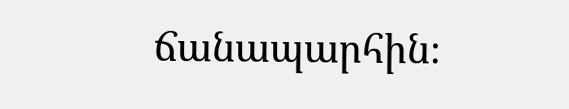ճանապարհին։